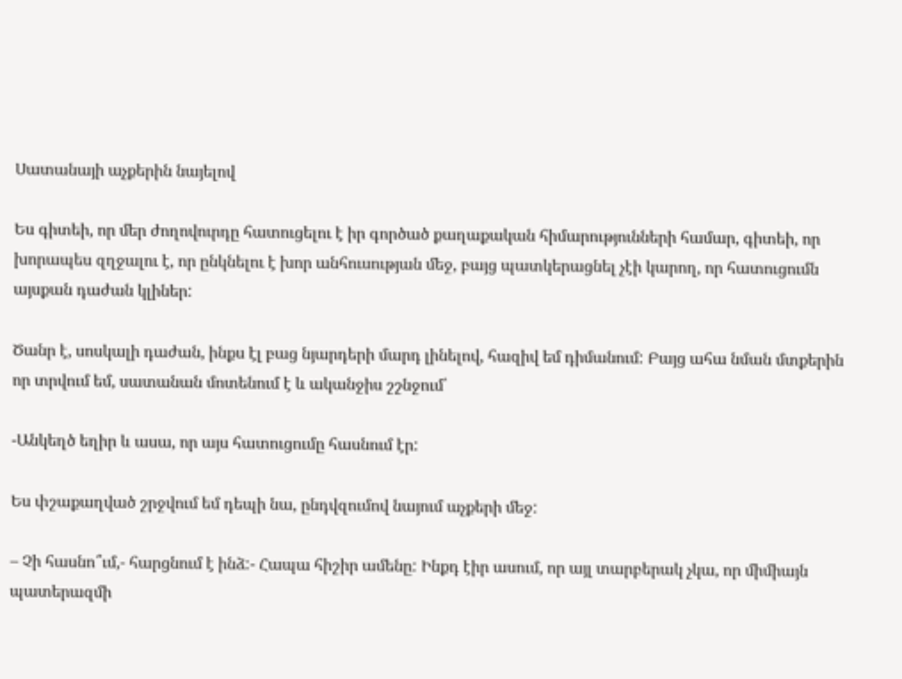Սատանայի աչքերին նայելով

Ես գիտեի, որ մեր ժողովուրդը հատուցելու է իր գործած քաղաքական հիմարությունների համար, գիտեի, որ խորապես զղջալու է, որ ընկնելու է խոր անհուսության մեջ, բայց պատկերացնել չէի կարող, որ հատուցումն այսքան դաժան կլիներ:

Ծանր է, սոսկալի դաժան, ինքս էլ բաց նյարդերի մարդ լինելով, հազիվ եմ դիմանում: Բայց ահա նման մտքերին որ տրվում եմ, սատանան մոտենում է և ականջիս շշնջում՝

-Անկեղծ եղիր և ասա, որ այս հատուցումը հասնում էր:

Ես փշաքաղված շրջվում եմ դեպի նա, ընդվզումով նայում աչքերի մեջ:

– Չի հասնո՞ւմ,- հարցնում է ինձ:- Հապա հիշիր ամենը: Ինքդ էիր ասում, որ այլ տարբերակ չկա, որ միմիայն պատերազմի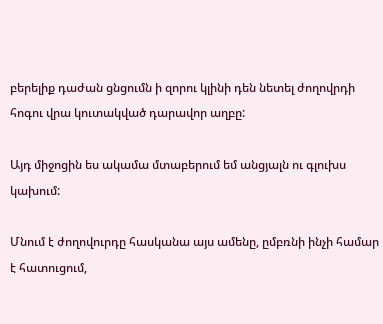բերելիք դաժան ցնցումն ի զորու կլինի դեն նետել ժողովրդի հոգու վրա կուտակված դարավոր աղբը:

Այդ միջոցին ես ակամա մտաբերում եմ անցյալն ու գլուխս կախում:

Մնում է ժողովուրդը հասկանա այս ամենը, ըմբռնի ինչի համար է հատուցում,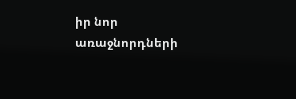իր նոր առաջնորդների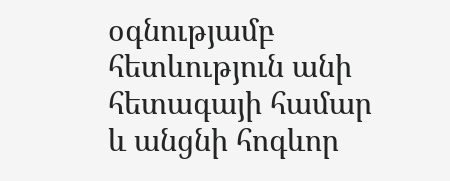օգնությամբ հետևություն անի հետագայի համար և անցնի հոգևոր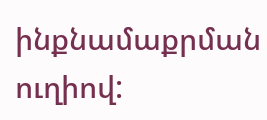ինքնամաքրման ուղիով: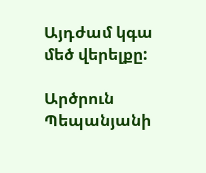Այդժամ կգա մեծ վերելքը:

Արծրուն Պեպանյանի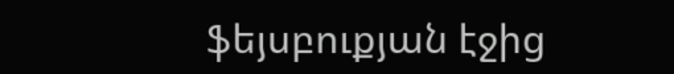ֆեյսբուքյան էջից